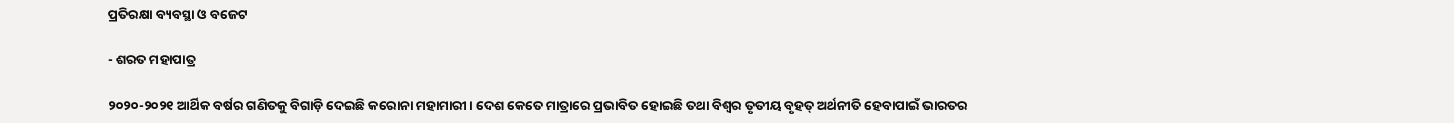ପ୍ରତିରକ୍ଷା ବ୍ୟବସ୍ଥା ଓ ବଜେଟ

- ଶରତ ମହାପାତ୍ର

୨୦୨୦-୨୦୨୧ ଆର୍ଥିକ ବର୍ଷର ଗଣିତକୁ ବିଗାଡ଼ି ଦେଇଛି କରୋନା ମହାମାରୀ। ଦେଶ କେତେ ମାତ୍ରାରେ ପ୍ରଭାବିତ ହୋଇଛି ତଥା ବିଶ୍ବର ତୃତୀୟ ବୃହତ୍ ଅର୍ଥନୀତି ହେବାପାଇଁ ଭାରତର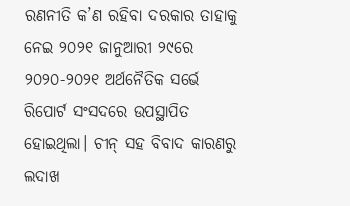ରଣନୀତି କ’ଣ ରହିବା ଦରକାର ତାହାକୁ ନେଇ ୨୦୨୧ ଜାନୁଆରୀ ୨୯ରେ ୨୦୨୦-୨୦୨୧ ଅର୍ଥନୈତିକ ସର୍ଭେ ରିପୋର୍ଟ ସଂସଦରେ ଉପସ୍ଥାପିତ ହୋଇଥିଲା। ଚୀନ୍ ସହ ବିବାଦ କାରଣରୁ ଲଦାଖ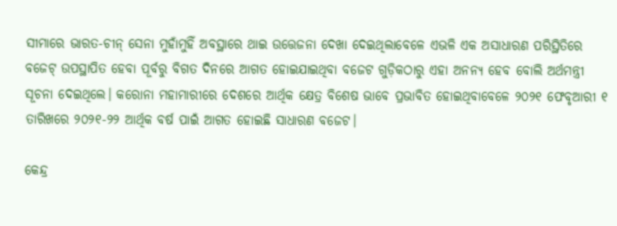ସୀମାରେ ଭାରତ-ଚୀନ୍ ସେନା ମୁହାଁମୁହିଁ ଅବସ୍ଥାରେ ଥାଇ ଉତ୍ତେଜନା ଦେଖା ଦେଇଥିଲାବେଳେ ଏଭଳି ଏକ ଅସାଧାରଣ ପରିସ୍ଥିତିରେ ବଜେଟ୍ ଉପସ୍ଥାପିତ ହେବା ପୂର୍ବରୁ ବିଗତ ଦିନରେ ଆଗତ ହୋଇଯାଇଥିବା ବଜେଟ ଗୁଡ଼ିକଠାରୁ ଏହା ଅନନ୍ୟ ହେବ ବୋଲି ଅର୍ଥମନ୍ତ୍ରୀ ସୂଚନା ଦେଇଥିଲେ। କରୋନା ମହାମାରୀରେ ଦେଶରେ ଆର୍ଥିକ କ୍ଷେତ୍ର ବିଶେଷ ଭାବେ ପ୍ରଭାବିତ ହୋଇଥିବାବେଳେ ୨୦୨୧ ଫେବୃଆରୀ ୧ ତାରିଖରେ ୨୦୨୧-୨୨ ଆର୍ଥିକ ବର୍ଷ ପାଇଁ ଆଗତ ହୋଇଛି ସାଧାରଣ ବଜେଟ।

କେନ୍ଦ୍ର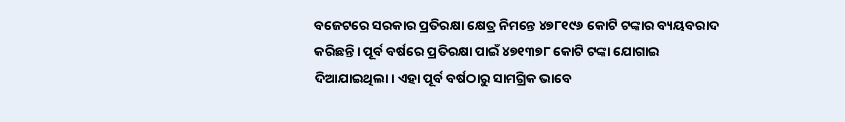ବଜେଟରେ ସରକାର ପ୍ରତିରକ୍ଷା କ୍ଷେତ୍ର ନିମନ୍ତେ ୪୭୮୧୯୬ କୋଟି ଟଙ୍କାର ବ୍ୟୟବରାଦ କରିଛନ୍ତି। ପୂର୍ବ ବର୍ଷରେ ପ୍ରତିରକ୍ଷା ପାଇଁ ୪୭୧୩୭୮ କୋଟି ଟଙ୍କା ଯୋଗାଇ ଦିଆଯାଇଥିଲା। ଏହା ପୂର୍ବ ବର୍ଷଠାରୁ ସାମଗ୍ରିକ ଭାବେ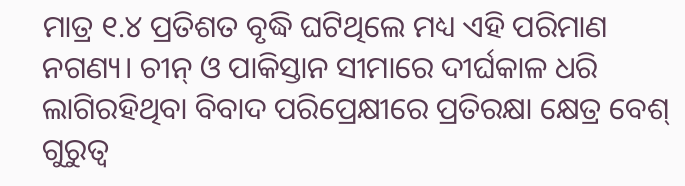ମାତ୍ର ୧.୪ ପ୍ରତିଶତ ବୃଦ୍ଧି ଘଟିଥିଲେ ମଧ୍ୟ ଏହି ପରିମାଣ ନଗଣ୍ୟ। ଚୀନ୍ ଓ ପାକିସ୍ତାନ ସୀମାରେ ଦୀର୍ଘକାଳ ଧରି ଲାଗିରହିଥିବା ବିବାଦ ପରିପ୍ରେକ୍ଷୀରେ ପ୍ରତିରକ୍ଷା କ୍ଷେତ୍ର ବେଶ୍ ଗୁରୁତ୍ବ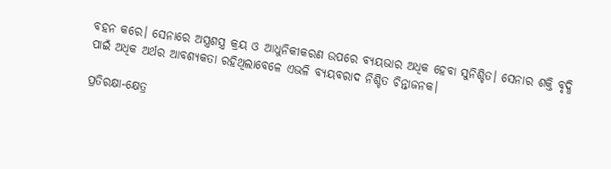ବହନ କରେ। ସେନାରେ ଅସ୍ତ୍ରଶସ୍ତ୍ର କ୍ରୟ ଓ ଆଧୁନିକୀକରଣ ଉପରେ ବ୍ୟୟଭାର ଅଧିକ ହେବା ସୁନିଶ୍ଚିତ। ସେନାର ଶକ୍ତି ବୃଦ୍ଧି ପାଇଁ ଅଧିକ ଅର୍ଥର ଆବଶ୍ୟକତା ରହିଥିଲାବେଳେ ଏଭଳି ବ୍ୟୟବରାଦ ନିଶ୍ଚିତ ଚିନ୍ତାଜନକ।

ପ୍ରତିରକ୍ଷା-କ୍ଷେତ୍ର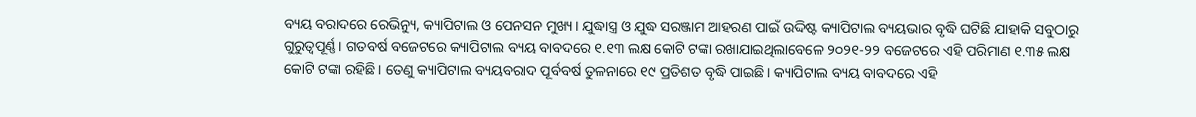ବ୍ୟୟ ବରାଦରେ ରେଭିନ୍ୟୁ, କ୍ୟାପିଟାଲ ଓ ପେନସନ ମୁଖ୍ୟ। ଯୁଦ୍ଧାସ୍ତ୍ର ଓ ଯୁଦ୍ଧ ସରଞ୍ଜାମ ଆହରଣ ପାଇଁ ଉଦ୍ଦିଷ୍ଟ କ୍ୟାପିଟାଲ ବ୍ୟୟଭାର ବୃଦ୍ଧି ଘଟିଛି ଯାହାକି ସବୁଠାରୁ ଗୁରୁତ୍ବପୂର୍ଣ୍ଣ। ଗତବର୍ଷ ବଜେଟରେ କ୍ୟାପିଟାଲ ବ୍ୟୟ ବାବଦରେ ୧.୧୩ ଲକ୍ଷ କୋଟି ଟଙ୍କା ରଖାଯାଇଥିଲାବେଳେ ୨୦୨୧-୨୨ ବଜେଟରେ ଏହି ପରିମାଣ ୧.୩୫ ଲକ୍ଷ କୋଟି ଟଙ୍କା ରହିଛି। ତେଣୁ କ୍ୟାପିଟାଲ ବ୍ୟୟବରାଦ ପୂର୍ବବର୍ଷ ତୁଳନାରେ ୧୯ ପ୍ରତିଶତ ବୃଦ୍ଧି ପାଇଛି। କ୍ୟାପିଟାଲ ବ୍ୟୟ ବାବଦରେ ଏହି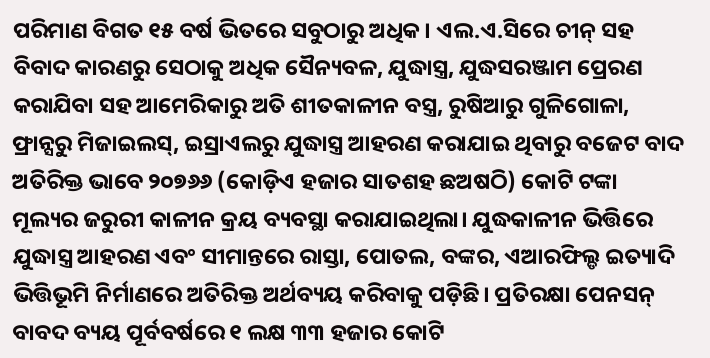ପରିମାଣ ବିଗତ ୧୫ ବର୍ଷ ଭିତରେ ସବୁଠାରୁ ଅଧିକ। ଏଲ.ଏ.ସିରେ ଚୀନ୍ ସହ ବିବାଦ କାରଣରୁ ସେଠାକୁ ଅଧିକ ସୈନ୍ୟବଳ, ଯୁଦ୍ଧାସ୍ତ୍ର, ଯୁଦ୍ଧସରଞ୍ଜାମ ପ୍ରେରଣ କରାଯିବା ସହ ଆମେରିକାରୁ ଅତି ଶୀତକାଳୀନ ବସ୍ତ୍ର, ରୁଷିଆରୁ ଗୁଳିଗୋଳା, ଫ୍ରାନ୍ସରୁ ମିଜାଇଲସ୍, ଇସ୍ରାଏଲରୁ ଯୁଦ୍ଧାସ୍ତ୍ର ଆହରଣ କରାଯାଇ ଥିବାରୁ ବଜେଟ ବାଦ ଅତିରିକ୍ତ ଭାବେ ୨୦୭୬୬ (କୋଡ଼ିଏ ହଜାର ସାତଶହ ଛଅଷଠି) କୋଟି ଟଙ୍କା ମୂଲ୍ୟର ଜରୁରୀ କାଳୀନ କ୍ରୟ ବ୍ୟବସ୍ଥା କରାଯାଇଥିଲା। ଯୁଦ୍ଧକାଳୀନ ଭିତ୍ତିରେ ଯୁଦ୍ଧାସ୍ତ୍ର ଆହରଣ ଏବଂ ସୀମାନ୍ତରେ ରାସ୍ତା, ପୋତଲ, ବଙ୍କର, ଏଆରଫିଲ୍ଡ ଇତ୍ୟାଦି ଭିତ୍ତିଭୂମି ନିର୍ମାଣରେ ଅତିରିକ୍ତ ଅର୍ଥବ୍ୟୟ କରିବାକୁ ପଡ଼ିଛି। ପ୍ରତିରକ୍ଷା ପେନସନ୍ ବାବଦ ବ୍ୟୟ ପୂର୍ବବର୍ଷରେ ୧ ଲକ୍ଷ ୩୩ ହଜାର କୋଟି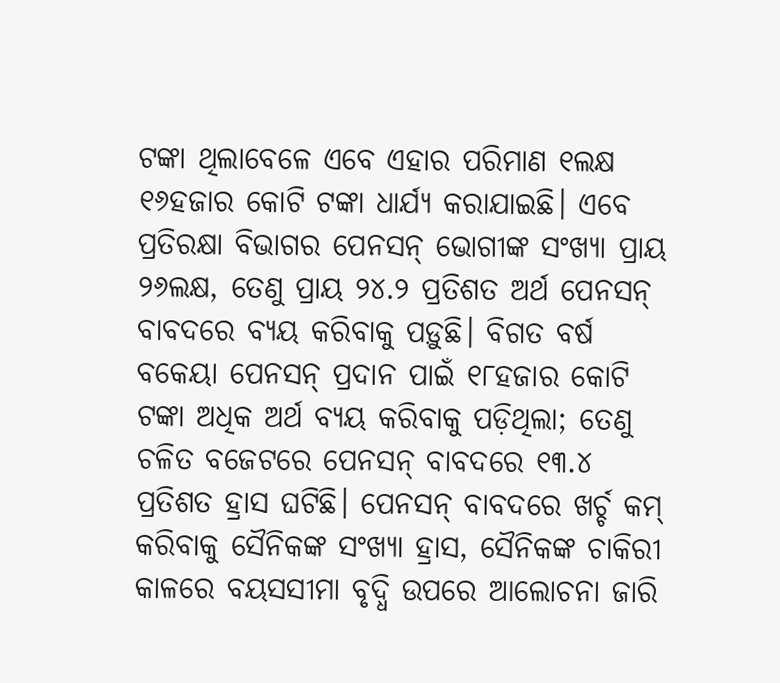ଟଙ୍କା ଥିଲାବେଳେ ଏବେ ଏହାର ପରିମାଣ ୧ଲକ୍ଷ ୧୬ହଜାର କୋଟି ଟଙ୍କା ଧାର୍ଯ୍ୟ କରାଯାଇଛି। ଏବେ ପ୍ରତିରକ୍ଷା ବିଭାଗର ପେନସନ୍ ଭୋଗୀଙ୍କ ସଂଖ୍ୟା ପ୍ରାୟ ୨୬ଲକ୍ଷ, ତେଣୁ ପ୍ରାୟ ୨୪.୨ ପ୍ରତିଶତ ଅର୍ଥ ପେନସନ୍ ବାବଦରେ ବ୍ୟୟ କରିବାକୁ ପଡ଼ୁଛି। ବିଗତ ବର୍ଷ ବକେୟା ପେନସନ୍ ପ୍ରଦାନ ପାଇଁ ୧୮ହଜାର କୋଟି ଟଙ୍କା ଅଧିକ ଅର୍ଥ ବ୍ୟୟ କରିବାକୁ ପଡ଼ିଥିଲା; ତେଣୁ ଚଳିତ ବଜେଟରେ ପେନସନ୍ ବାବଦରେ ୧୩.୪ ପ୍ରତିଶତ ହ୍ରାସ ଘଟିଛି। ପେନସନ୍ ବାବଦରେ ଖର୍ଚ୍ଚ କମ୍ କରିବାକୁ ସୈନିକଙ୍କ ସଂଖ୍ୟା ହ୍ରାସ, ସୈନିକଙ୍କ ଚାକିରୀ କାଳରେ ବୟସସୀମା ବୃଦ୍ଧି ଉପରେ ଆଲୋଚନା ଜାରି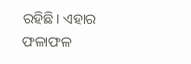ରହିଛି। ଏହାର ଫଳାଫଳ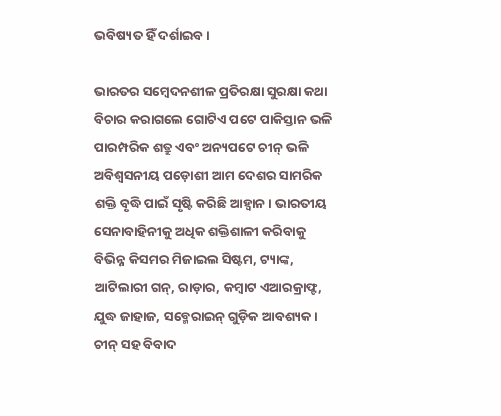ଭବିଷ୍ୟତ ହିଁ ଦର୍ଶାଇବ।

ଭାରତର ସମ୍ବେଦନଶୀଳ ପ୍ରତିରକ୍ଷା ସୁରକ୍ଷା କଥା ବିଚାର କରାଗଲେ ଗୋଟିଏ ପଟେ ପାକିସ୍ତାନ ଭଳି ପାରମ୍ପରିକ ଶତ୍ରୁ ଏବଂ ଅନ୍ୟପଟେ ଚୀନ୍ ଭଳି ଅବିଶ୍ବସନୀୟ ପଡ଼ୋଶୀ ଆମ ଦେଶର ସାମରିକ ଶକ୍ତି ବୃଦ୍ଧି ପାଇଁ ସୃଷ୍ଟି କରିଛି ଆହ୍ବାନ। ଭାରତୀୟ ସେନାବାହିନୀକୁ ଅଧିକ ଶକ୍ତିଶାଳୀ କରିବାକୁ ବିଭିନ୍ନ କିସମର ମିଜାଇଲ ସିଷ୍ଟମ, ଟ୍ୟାଙ୍କ, ଆଟିଲାରୀ ଗନ୍, ରାଡ଼ାର, କମ୍ବାଟ ଏଆରକ୍ରାଫ୍ଟ, ଯୁଦ୍ଧ ଜାହାଜ, ସବ୍ମେରାଇନ୍ ଗୁଡ଼ିକ ଆବଶ୍ୟକ। ଚୀନ୍ ସହ ବିବାଦ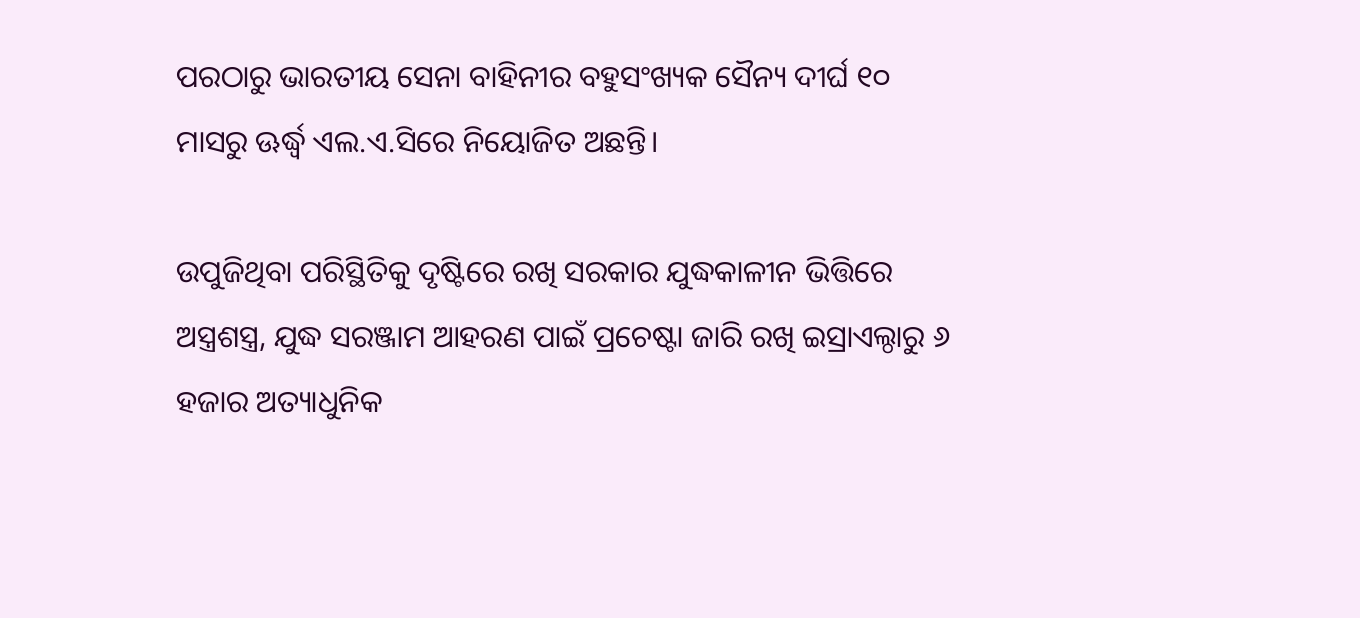ପରଠାରୁ ଭାରତୀୟ ସେନା ବାହିନୀର ବହୁସଂଖ୍ୟକ ସୈନ୍ୟ ଦୀର୍ଘ ୧୦ ମାସରୁ ଊର୍ଦ୍ଧ୍ବ ଏଲ.ଏ.ସିରେ ନିୟୋଜିତ ଅଛନ୍ତି।

ଉପୁଜିଥିବା ପରିସ୍ଥିତିକୁ ଦୃଷ୍ଟିରେ ରଖି ସରକାର ଯୁଦ୍ଧକାଳୀନ ଭିତ୍ତିରେ ଅସ୍ତ୍ରଶସ୍ତ୍ର, ଯୁଦ୍ଧ ସରଞ୍ଜାମ ଆହରଣ ପାଇଁ ପ୍ରଚେଷ୍ଟା ଜାରି ରଖି ଇସ୍ରାଏଲ୍ଠାରୁ ୬ ହଜାର ଅତ୍ୟାଧୁନିକ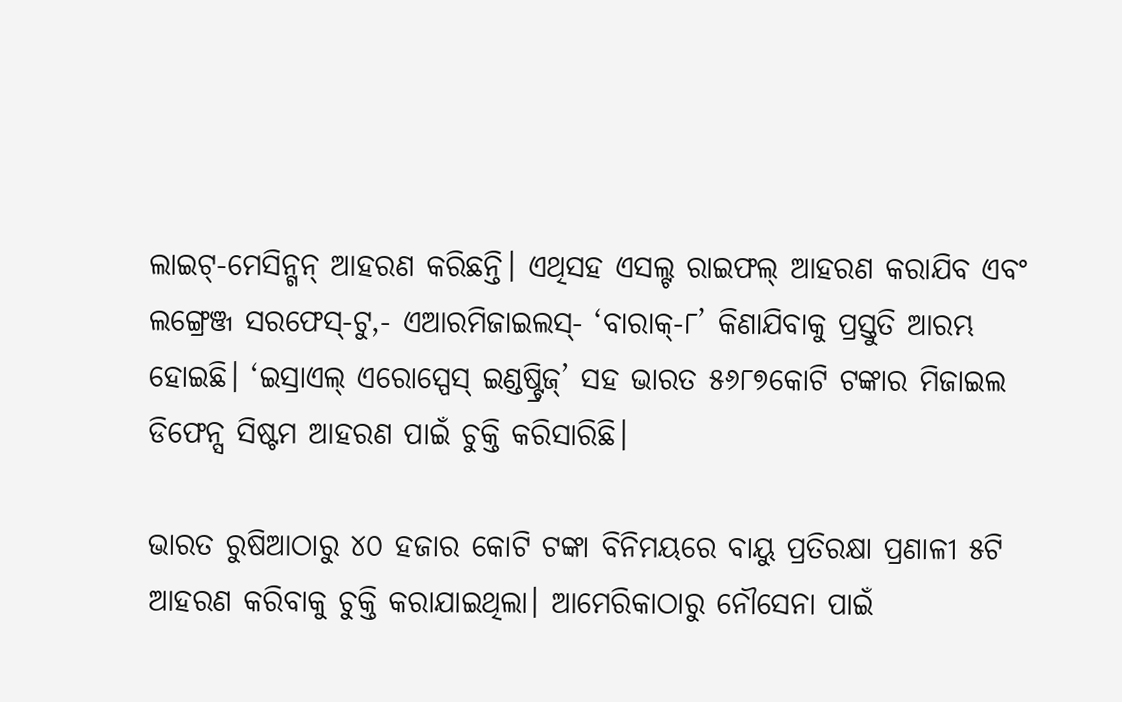ଲାଇଟ୍-ମେସିନ୍ଗନ୍ ଆହରଣ କରିଛନ୍ତି। ଏଥିସହ ଏସଲ୍ଟ ରାଇଫଲ୍ ଆହରଣ କରାଯିବ ଏବଂ ଲଙ୍ଗ୍ରେଞ୍ଜ ସରଫେସ୍-ଟୁ,- ଏଆରମିଜାଇଲସ୍- ‘ବାରାକ୍-୮’ କିଣାଯିବାକୁ ପ୍ରସ୍ତୁତି ଆରମ୍ଭ ହୋଇଛି। ‘ଇସ୍ରାଏଲ୍ ଏରୋସ୍ପେସ୍ ଇଣ୍ଡଷ୍ଟ୍ରିଜ୍’ ସହ ଭାରତ ୫୬୮୭କୋଟି ଟଙ୍କାର ମିଜାଇଲ ଡିଫେନ୍ସ ସିଷ୍ଟମ ଆହରଣ ପାଇଁ ଚୁକ୍ତି କରିସାରିଛି।

ଭାରତ ରୁଷିଆଠାରୁ ୪୦ ହଜାର କୋଟି ଟଙ୍କା ବିନିମୟରେ ବାୟୁ ପ୍ରତିରକ୍ଷା ପ୍ରଣାଳୀ ୫ଟି ଆହରଣ କରିବାକୁ ଚୁକ୍ତି କରାଯାଇଥିଲା। ଆମେରିକାଠାରୁ ନୌସେନା ପାଇଁ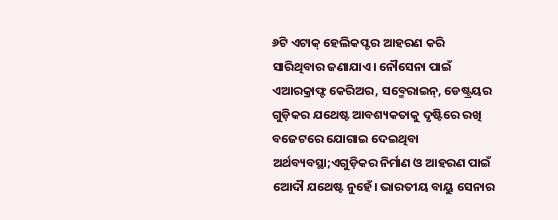୬ଟି ଏଟାକ୍ ହେଲିକପ୍ଟର ଆହରଣ କରି ସାରିଥିବାର ଜଣାଯାଏ। ନୌସେନା ପାଇଁ ଏଆରକ୍ରାଫ୍ଟ କେରିଅର, ସବ୍ମେରାଇନ୍, ଡେଷ୍ଟ୍ରୟର ଗୁଡ଼ିକର ଯଥେଷ୍ଟ ଆବଶ୍ୟକତାକୁ ଦୃଷ୍ଟିରେ ରଖି ବଜେଟରେ ଯୋଗାଇ ଦେଇଥିବା ଅର୍ଥବ୍ୟବସ୍ଥା;ଏଗୁଡ଼ିକର ନିର୍ମାଣ ଓ ଆହରଣ ପାଇଁ ଆ‌େଦୗ ଯଥେଷ୍ଟ ନୁହେଁ। ଭାରତୀୟ ବାୟୁ ସେନାର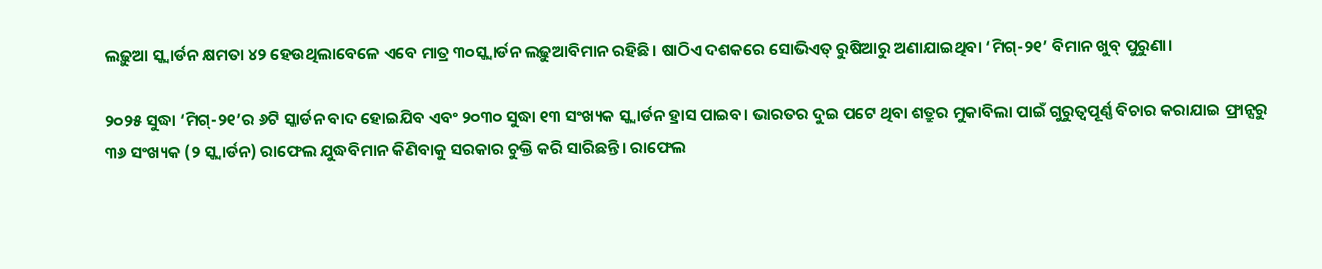ଲଢ଼ୁଆ ସ୍କ୍ବାର୍ଡନ କ୍ଷମତା ୪୨ ହେଉଥିଲାବେଳେ ଏବେ ମାତ୍ର ୩୦ସ୍କ୍ବାର୍ଡନ ଲଢ଼ୁଆବିମାନ ରହିଛି। ଷାଠିଏ ଦଶକରେ ସୋଭିଏତ୍ ରୁଷିଆରୁ ଅଣାଯାଇଥିବା ‘ମିଗ୍-୨୧’ ବିମାନ ଖୁବ୍ ପୁରୁଣା।

୨୦୨୫ ସୁଦ୍ଧା ‘ମିଗ୍-୨୧’ର ୬ଟି ସ୍କାର୍ଡନ ବାଦ ହୋଇଯିବ ଏବଂ ୨୦୩୦ ସୁଦ୍ଧା ୧୩ ସଂଖ୍ୟକ ସ୍କ୍ବାର୍ଡନ ହ୍ରାସ ପାଇବ। ଭାରତର ଦୁଇ ପଟେ ଥିବା ଶତ୍ରୁର ମୁକାବିଲା ପାଇଁ ଗୁରୁତ୍ବପୂର୍ଣ୍ଣ ବିଚାର କରାଯାଇ ଫ୍ରାନ୍ସରୁ ୩୬ ସଂଖ୍ୟକ (୨ ସ୍କ୍ବାର୍ଡନ) ରାଫେଲ ଯୁଦ୍ଧବିମାନ କିଣିବାକୁ ସରକାର ଚୁକ୍ତି କରି ସାରିଛନ୍ତି। ରାଫେଲ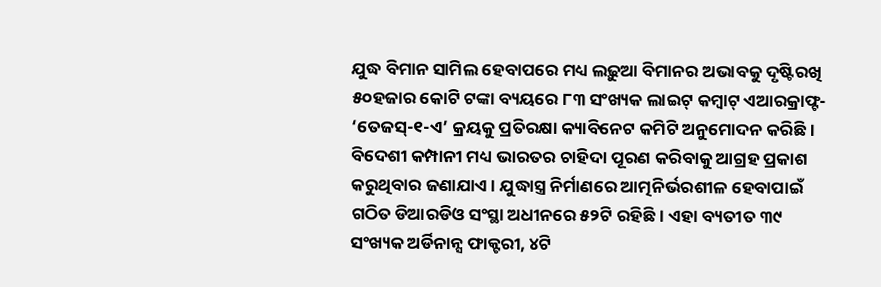ଯୁଦ୍ଧ ବିମାନ ସାମିଲ ହେବାପରେ ମଧ୍ୟ ଲଢ଼ୁଆ ବିମାନର ଅଭାବକୁ ଦୃଷ୍ଟିରଖି ୫୦ହଜାର କୋଟି ଟଙ୍କା ବ୍ୟୟରେ ୮୩ ସଂଖ୍ୟକ ଲାଇଟ୍ କମ୍ବାଟ୍ ଏଆରକ୍ରାଫ୍ଟ- ‘ତେଜସ୍-୧-ଏ’ କ୍ରୟକୁ ପ୍ରତିରକ୍ଷା କ୍ୟାବିନେଟ କମିଟି ଅନୁମୋଦନ କରିଛି। ବିଦେଶୀ କମ୍ପାନୀ ମଧ୍ୟ ଭାରତର ଚାହିଦା ପୂରଣ କରିବାକୁ ଆଗ୍ରହ ପ୍ରକାଶ କରୁଥିବାର ଜଣାଯାଏ। ଯୁଦ୍ଧାସ୍ତ୍ର ନିର୍ମାଣରେ ଆତ୍ମନିର୍ଭରଶୀଳ ହେବାପାଇଁ ଗଠିତ ଡିଆରଡିଓ ସଂସ୍ଥା ଅଧୀନରେ ୫୨ଟି ରହିଛି। ଏହା ବ୍ୟତୀତ ୩୯ ସଂଖ୍ୟକ ଅର୍ଡିନାନ୍ସ ଫାକ୍ଟରୀ, ୪ଟି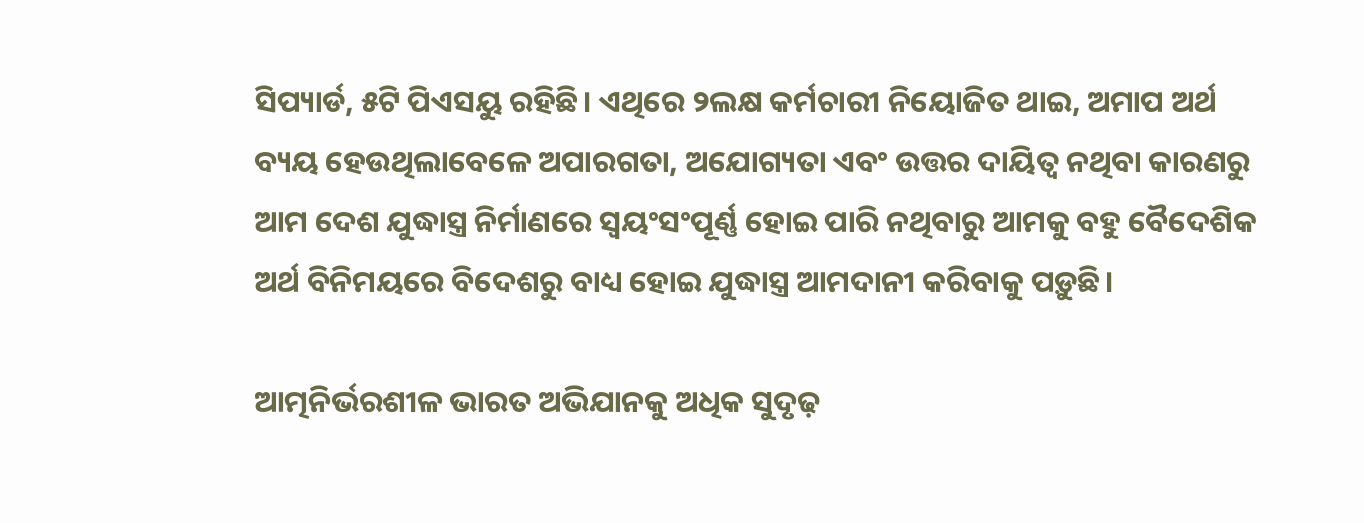ସିପ୍ୟାର୍ଡ, ୫ଟି ପିଏସୟୁ ରହିଛି। ଏଥିରେ ୨ଲକ୍ଷ କର୍ମଚାରୀ ନିୟୋଜିତ ଥାଇ, ଅମାପ ଅର୍ଥ ବ୍ୟୟ ହେଉଥିଲାବେଳେ ଅପାରଗତା, ଅଯୋଗ୍ୟତା ଏବଂ ଉତ୍ତର ଦାୟିତ୍ବ ନଥିବା କାରଣରୁ ଆମ ଦେଶ ଯୁଦ୍ଧାସ୍ତ୍ର ନିର୍ମାଣରେ ସ୍ବୟଂସଂପୂର୍ଣ୍ଣ ହୋଇ ପାରି ନଥିବାରୁ ଆମକୁ ବହୁ ବୈଦେଶିକ ଅର୍ଥ ବିନିମୟରେ ବିଦେଶରୁ ବାଧ୍ୟ ହୋଇ ଯୁଦ୍ଧାସ୍ତ୍ର ଆମଦାନୀ କରିବାକୁ ପଡ଼ୁଛି।

ଆତ୍ମନିର୍ଭରଶୀଳ ଭାରତ ଅଭିଯାନକୁ ଅଧିକ ସୁଦୃଢ଼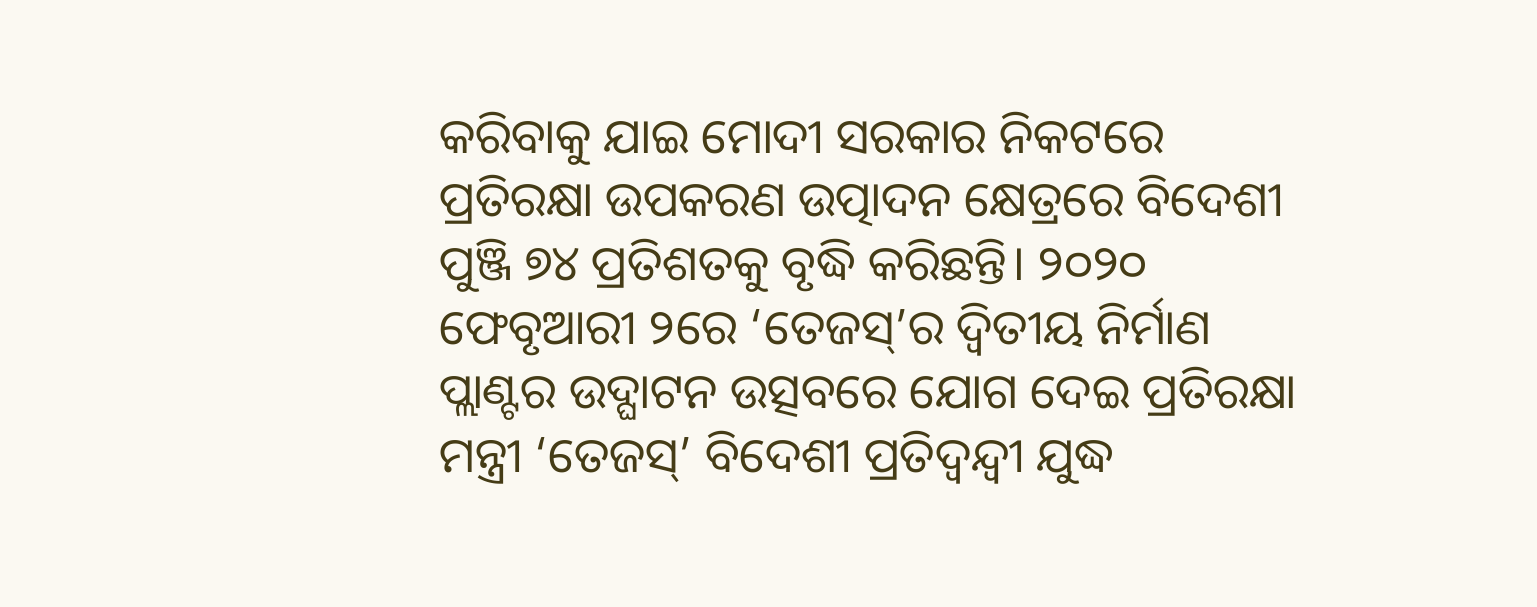କରିବାକୁ ଯାଇ ମୋଦୀ ସରକାର ନିକଟରେ ପ୍ରତିରକ୍ଷା ଉପକରଣ ଉତ୍ପାଦନ କ୍ଷେତ୍ରରେ ବିଦେଶୀ ପୁଞ୍ଜି ୭୪ ପ୍ରତିଶତକୁ ବୃଦ୍ଧି କରିଛନ୍ତି। ୨୦୨୦ ଫେବୃଆରୀ ୨ରେ ‘ତେଜସ୍’ର ଦ୍ବିତୀୟ ନିର୍ମାଣ ପ୍ଲାଣ୍ଟର ଉଦ୍ଘାଟନ ଉତ୍ସବରେ ଯୋଗ ଦେଇ ପ୍ରତିରକ୍ଷା ମନ୍ତ୍ରୀ ‘ତେଜସ୍’ ବିଦେଶୀ ପ୍ରତିଦ୍ବନ୍ଦ୍ବୀ ଯୁଦ୍ଧ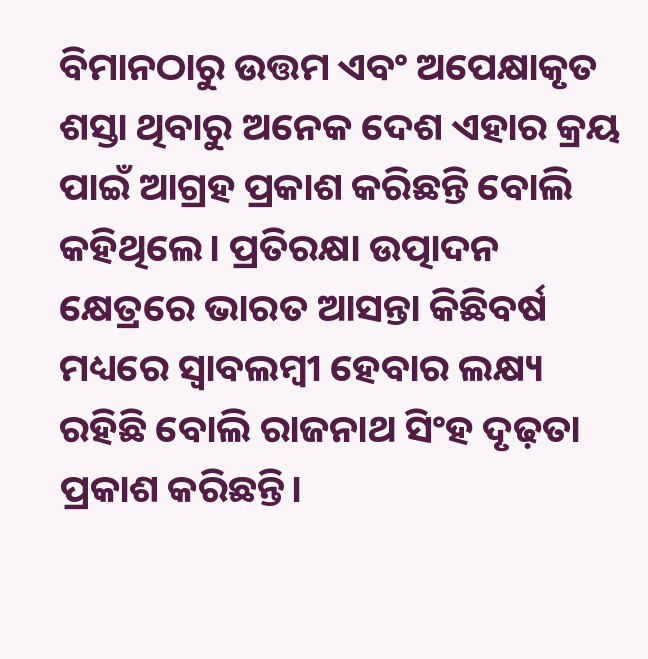ବିମାନଠାରୁ ଉତ୍ତମ ଏବଂ ଅପେକ୍ଷାକୃତ ଶସ୍ତା ଥିବାରୁ ଅନେକ ଦେଶ ଏହାର କ୍ରୟ ପାଇଁ ଆଗ୍ରହ ପ୍ରକାଶ କରିଛନ୍ତି ବୋଲି କହିଥିଲେ। ପ୍ରତିରକ୍ଷା ଉତ୍ପାଦନ କ୍ଷେତ୍ରରେ ଭାରତ ଆସନ୍ତା କିଛିବର୍ଷ ମଧ୍ୟରେ ସ୍ବାବଲମ୍ବୀ ହେବାର ଲକ୍ଷ୍ୟ ରହିଛି ବୋଲି ରାଜନାଥ ସିଂହ ଦୃଢ଼ତା ପ୍ରକାଶ କରିଛନ୍ତି।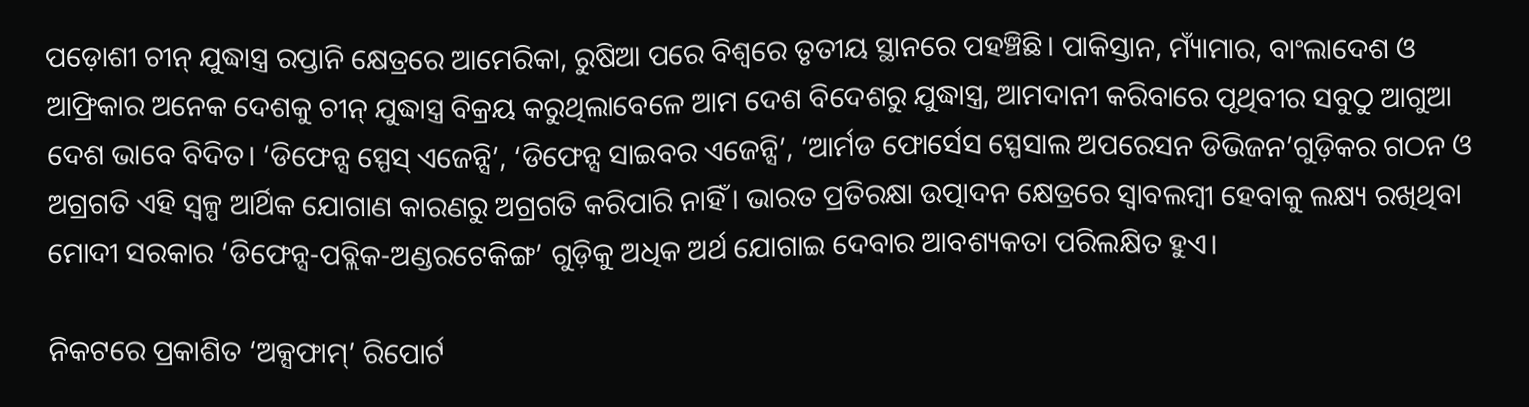ପଡ଼ୋଶୀ ଚୀନ୍ ଯୁଦ୍ଧାସ୍ତ୍ର ରପ୍ତାନି କ୍ଷେତ୍ରରେ ଆମେରିକା, ରୁଷିଆ ପରେ ବିଶ୍ବରେ ତୃତୀୟ ସ୍ଥାନରେ ପହଞ୍ଚିଛି। ପାକିସ୍ତାନ, ମ୍ୟାଁମାର, ବାଂଲାଦେଶ ଓ ଆଫ୍ରିକାର ଅନେକ ଦେଶକୁ ଚୀନ୍ ଯୁଦ୍ଧାସ୍ତ୍ର ବିକ୍ରୟ କରୁଥିଲାବେଳେ ଆମ ଦେଶ ବିଦେଶରୁ ଯୁଦ୍ଧାସ୍ତ୍ର, ଆମଦାନୀ କରିବାରେ ପୃଥିବୀର ସବୁଠୁ ଆଗୁଆ ଦେଶ ଭାବେ ବିଦିତ। ‘ଡିଫେନ୍ସ ସ୍ପେସ୍ ଏଜେନ୍ସି’, ‘ଡିଫେନ୍ସ ସାଇବର ଏଜେନ୍ସି’, ‘ଆର୍ମଡ ଫୋର୍ସେସ ସ୍ପେସାଲ ଅପରେସନ ଡିଭିଜନ’ଗୁଡ଼ିକର ଗଠନ ଓ ଅଗ୍ରଗତି ଏହି ସ୍ବଳ୍ପ ଆର୍ଥିକ ଯୋଗାଣ କାରଣରୁ ଅଗ୍ରଗତି କରିପାରି ନାହିଁ। ଭାରତ ପ୍ରତିରକ୍ଷା ଉତ୍ପାଦନ କ୍ଷେତ୍ରରେ ସ୍ବାବଲମ୍ବୀ ହେବାକୁ ଲକ୍ଷ୍ୟ ରଖିଥିବା ମୋଦୀ ସରକାର ‘ଡିଫେନ୍ସ-ପବ୍ଲିକ-ଅଣ୍ଡରଟେକିଙ୍ଗ’ ଗୁଡ଼ିକୁ ଅଧିକ ଅର୍ଥ ଯୋଗାଇ ଦେବାର ଆବଶ୍ୟକତା ପରିଲକ୍ଷିତ ହୁଏ।

ନିକଟରେ ପ୍ରକାଶିତ ‘ଅକ୍ସଫାମ୍’ ରିପୋର୍ଟ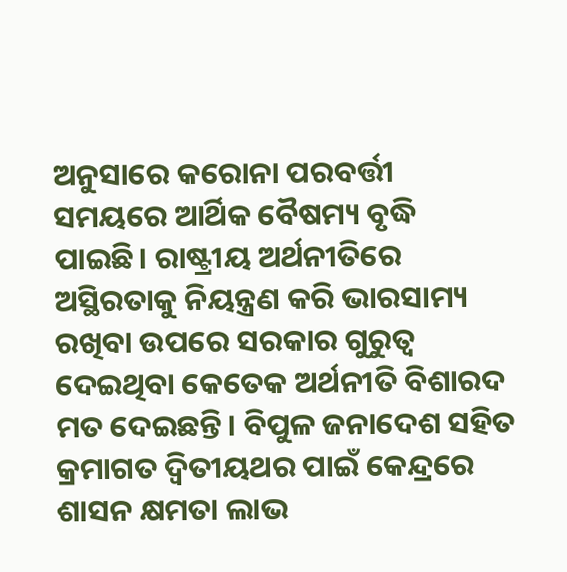ଅନୁସାରେ କରୋନା ପରବର୍ତ୍ତୀ ସମୟରେ ଆର୍ଥିକ ବୈଷମ୍ୟ ବୃଦ୍ଧି ପାଇଛି। ରାଷ୍ଟ୍ରୀୟ ଅର୍ଥନୀତିରେ ଅସ୍ଥିରତାକୁ ନିୟନ୍ତ୍ରଣ କରି ଭାରସାମ୍ୟ ରଖିବା ଉପରେ ସରକାର ଗୁରୁତ୍ବ ଦେଇଥିବା କେତେକ ଅର୍ଥନୀତି ବିଶାରଦ ମତ ଦେଇଛନ୍ତି। ବିପୁଳ ଜନାଦେଶ ସହିତ କ୍ରମାଗତ ଦ୍ବିତୀୟଥର ପାଇଁ କେନ୍ଦ୍ରରେ ଶାସନ କ୍ଷମତା ଲାଭ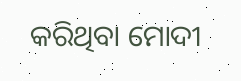କରିଥିବା ମୋଦୀ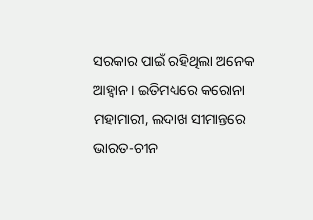ସରକାର ପାଇଁ ରହିଥିଲା ଅନେକ ଆହ୍ବାନ। ଇତିମଧ୍ୟରେ କରୋନା ମହାମାରୀ, ଲଦାଖ ସୀମାନ୍ତରେ ଭାରତ-ଚୀନ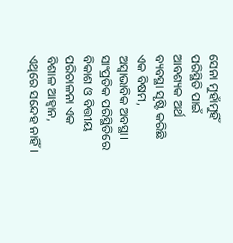ସେନା ମୁହାଁମୁହିଁ ପରିସ୍ଥିତି ପାଇଁ ଆବଶ୍ୟକ ଅର୍ଥ ବ୍ୟବସ୍ଥା ସୃଷ୍ଟି କରିଛି ଏକ ବିଷମ, ଅସ୍ବାଭାବିକ ଅବସ୍ଥା। ସାଂପ୍ରତିକ ପରିସ୍ଥିତିରେ ବିକାଶ ଓ ବିତ୍ତୀୟ ପରିଚାଳନା ଏକ ବିଶାଳ ଆହ୍ବାନ, ଏଥିରେ ସନ୍ଦେହ ନାହିଁ।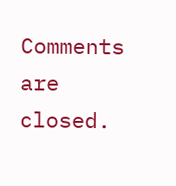Comments are closed.